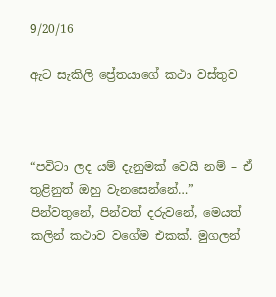9/20/16

ඇට සැකිලි ප්‍රේතයාගේ කථා වස්තුව



“පවිටා ලද යම් දැනුමක් වෙයි නම් – ඒ තුළිනුත් ඔහු වැනසෙන්නේ…”
පින්වතුනේ, පින්වත් දරුවනේ, මෙයත් කලින් කථාව වගේම එකක්. මුගලන්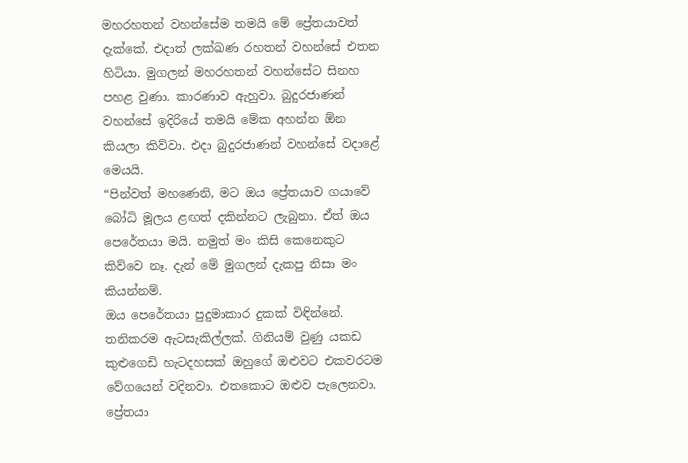මහරහතන් වහන්සේම තමයි මේ ප්‍රේතයාවත් දැක්කේ. එදාත් ලක්ඛණ රහතන් වහන්සේ එතන හිටියා. මුගලන් මහරහතන් වහන්සේට සිනහ පහළ වුණා. කාරණාව ඇහුවා. බුදුරජාණන් වහන්සේ ඉදිරියේ තමයි මේක අහන්න ඕන කියලා කිව්වා. එදා බුදුරජාණන් වහන්සේ වදාළේ මෙයයි.
“පින්වත් මහණෙනි, මට ඔය ප්‍රේතයාව ගයාවේ බෝධි මූලය ළඟත් දකින්නට ලැබුනා. ඒත් ඔය පෙරේතයා මයි. නමුත් මං කිසි කෙනෙකුට කිව්වෙ නෑ. දැන් මේ මුගලන් දැකපු නිසා මං කියන්නම්.
ඔය පෙරේතයා පුදුමාකාර දුකක් විඳින්නේ. තනිකරම ඇටසැකිල්ලක්. ගිනියම් වුණු යකඩ කුළුගෙඩි හැටදහසක් ඔහුගේ ඔළුවට එකවරටම වේගයෙන් වදිනවා. එතකොට ඔළුව පැලෙනවා. ප්‍රේතයා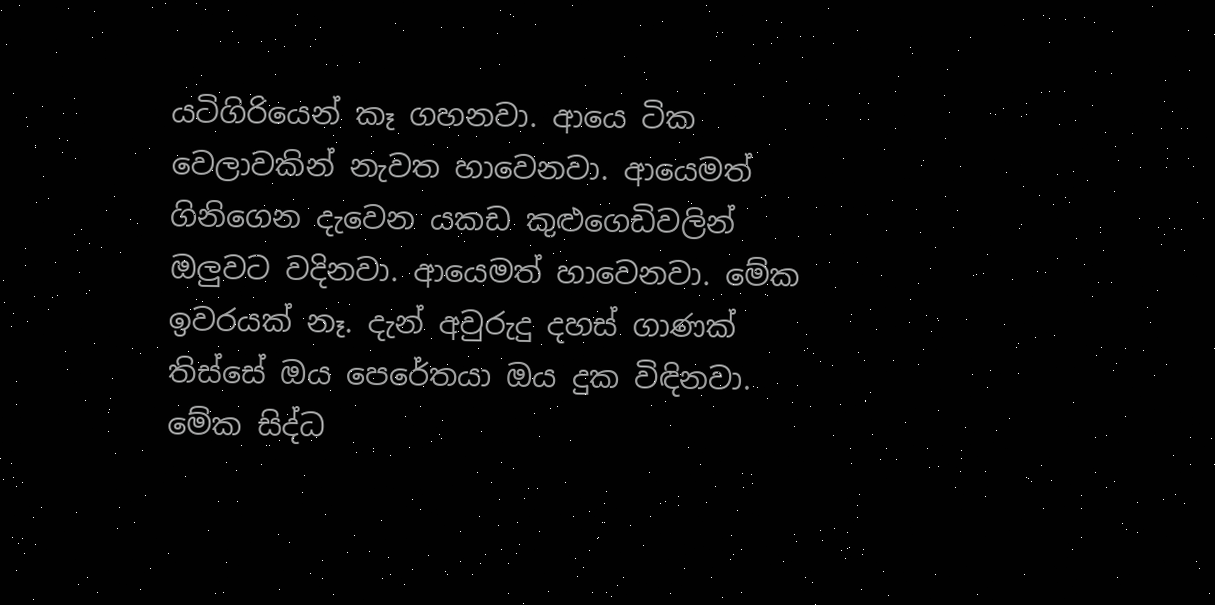යටිගිරියෙන් කෑ ගහනවා. ආයෙ ටික වෙලාවකින් නැවත හාවෙනවා. ආයෙමත් ගිනිගෙන දැවෙන යකඩ කුළුගෙඩිවලින් ඔලුවට වදිනවා. ආයෙමත් හාවෙනවා. මේක ඉවරයක් නෑ. දැන් අවුරුදු දහස් ගාණක් තිස්සේ ඔය පෙරේතයා ඔය දුක විඳිනවා. මේක සිද්ධ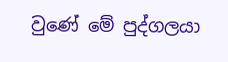වුණේ මේ පුද්ගලයා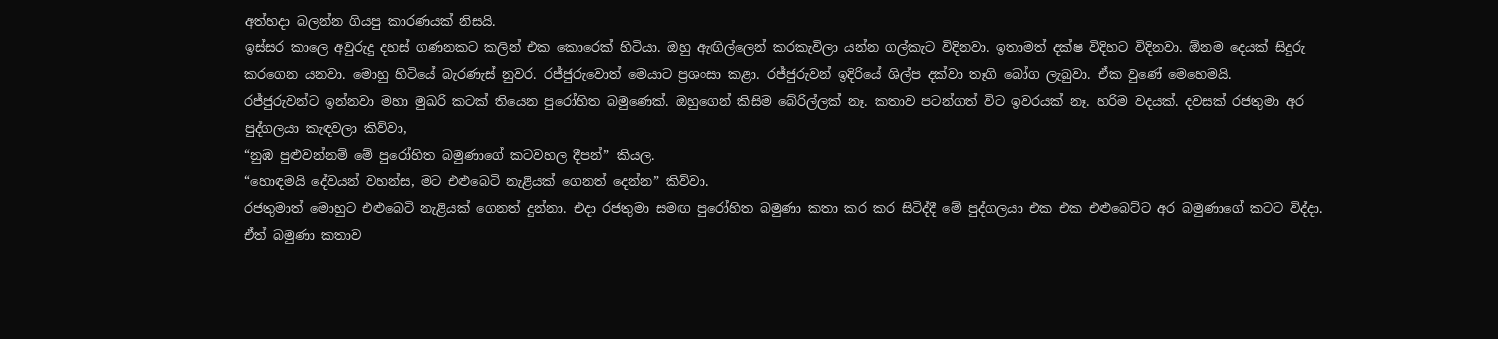අත්හදා බලන්න ගියපු කාරණයක් නිසයි.
ඉස්සර කාලෙ අවුරුදු දහස් ගණනකට කලින් එක කොරෙක් හිටියා. ඔහු ඇඟිල්ලෙන් කරකැවිලා යන්න ගල්කැට විදිනවා. ඉතාමත් දක්ෂ විදිහට විදිනවා. ඕනම දෙයක් සිදුරු කරගෙන යනවා. මොහු හිටියේ බැරණැස් නුවර. රජ්ජුරුවොත් මෙයාට ප්‍රශංසා කළා. රජ්ජුරුවන් ඉදිරියේ ශිල්ප දක්වා තෑගි බෝග ලැබුවා. ඒක වුණේ මෙහෙමයි.
රජ්ජුරුවන්ට ඉන්නවා මහා මුඛරි කටක් තියෙන පුරෝහිත බමුණෙක්. ඔහුගෙන් කිසිම බේරිල්ලක් නෑ. කතාව පටන්ගත් විට ඉවරයක් නෑ. හරිම වදයක්. දවසක් රජතුමා අර පුද්ගලයා කැඳවලා කිව්වා,
“නුඹ පුළුවන්නම් මේ පුරෝහිත බමුණාගේ කටවහල දීපන්” කියල.
“හොඳමයි දේවයන් වහන්ස, මට එළුබෙටි නැළියක් ගෙනත් දෙන්න” කිව්වා.
රජතුමාත් මොහුට එළුබෙටි නැළියක් ගෙනත් දුන්නා. එදා රජතුමා සමඟ පුරෝහිත බමුණා කතා කර කර සිටිද්දී මේ පුද්ගලයා එක එක එළුබෙට්ට අර බමුණාගේ කටට විද්දා. ඒත් බමුණා කතාව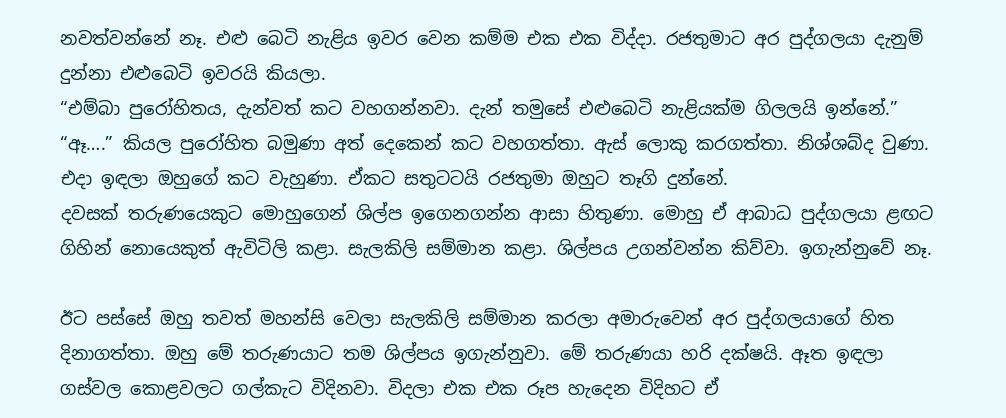නවත්වන්නේ නෑ. එළු බෙටි නැළිය ඉවර වෙන කම්ම එක එක විද්දා. රජතුමාට අර පුද්ගලයා දැනුම් දුන්නා එළුබෙටි ඉවරයි කියලා.
“එම්බා පුරෝහිතය, දැන්වත් කට වහගන්නවා. දැන් තමුසේ එළුබෙටි නැළියක්ම ගිලලයි ඉන්නේ.”
“ඈ….” කියල පුරෝහිත බමුණා අත් දෙකෙන් කට වහගත්තා. ඇස් ලොකු කරගත්තා. නිශ්ශබ්ද වුණා. එදා ඉඳලා ඔහුගේ කට වැහුණා. ඒකට සතුටටයි රජතුමා ඔහුට තෑගි දුන්නේ.
දවසක් තරුණයෙකුට මොහුගෙන් ශිල්ප ඉගෙනගන්න ආසා හිතුණා. මොහු ඒ ආබාධ පුද්ගලයා ළඟට ගිහින් නොයෙකුත් ඇවිටිලි කළා. සැලකිලි සම්මාන කළා. ශිල්පය උගන්වන්න කිව්වා. ඉගැන්නුවේ නෑ.

ඊට පස්සේ ඔහු තවත් මහන්සි වෙලා සැලකිලි සම්මාන කරලා අමාරුවෙන් අර පුද්ගලයාගේ හිත දිනාගත්තා. ඔහු මේ තරුණයාට තම ශිල්පය ඉගැන්නුවා. මේ තරුණයා හරි දක්ෂයි. ඈත ඉඳලා ගස්වල කොළවලට ගල්කැට විදිනවා. විදලා එක එක රූප හැදෙන විදිහට ඒ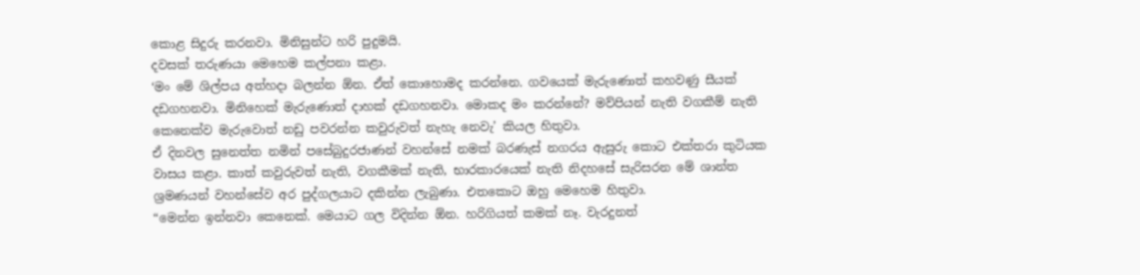කොළ සිදුරු කරනවා. මිනිසුන්ට හරි පුදුමයි.
දවසක් තරුණයා මෙහෙම කල්පනා කළා.
‘මං මේ ශිල්පය අත්හදා බලන්න ඕන. ඒත් කොහොමද කරන්නෙ. ගවයෙක් මැරුණොත් කහවණු සීයක් දඩගහනවා. මිනිහෙක් මැරුණොත් දාහක් දඩගහනවා. මොකද මං කරන්නේ? මව්පියන් නැති වගකීම් නැති කෙනෙක්ව මැරුවොත් නඩු පවරන්න කවුරුවත් නැහැ නෙවැ’ කියල හිතුවා.
ඒ දිනවල සුනෙත්ත නමින් පසේබුදුරජාණන් වහන්සේ නමක් බරණැස් නගරය ඇසුරු කොට එක්තරා කුටියක වාසය කළා. කාත් කවුරුවත් නැති, වගකීමක් නැති, භාරකාරයෙක් නැති නිදහසේ සැරිසරන මේ ශාන්ත ශ්‍රමණයන් වහන්සේව අර පුද්ගලයාට දකින්න ලැබුණා. එතකොට ඔහු මෙහෙම හිතුවා.
“මෙන්න ඉන්නවා කෙනෙක්. මෙයාට ගල විදින්න ඕන. හරිගියත් කමක් නෑ. වැරදුනත්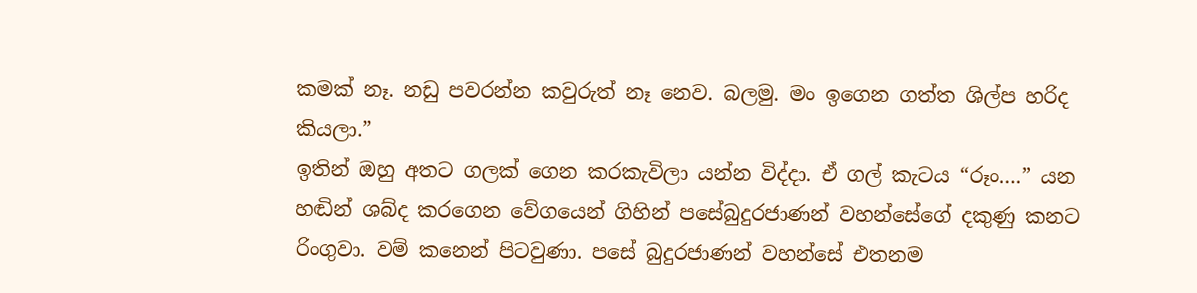කමක් නෑ. නඩු පවරන්න කවුරුත් නෑ නෙව. බලමු. මං ඉගෙන ගත්ත ශිල්ප හරිද කියලා.”
ඉතින් ඔහු අතට ගලක් ගෙන කරකැවිලා යන්න විද්දා. ඒ ගල් කැටය “රූං….” යන හඬින් ශබ්ද කරගෙන වේගයෙන් ගිහින් පසේබුදුරජාණන් වහන්සේගේ දකුණු කනට රිංගුවා. වම් කනෙන් පිටවුණා. පසේ බුදුරජාණන් වහන්සේ එතනම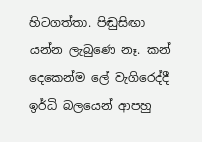හිටගත්තා. පිඬුසිඟා යන්න ලැබුණෙ නෑ. කන් දෙකෙන්ම ලේ වැගිරෙද්දී ඉර්ධි බලයෙන් ආපහු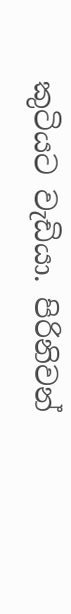කුටියට වැඩියා. පිරිනිවන්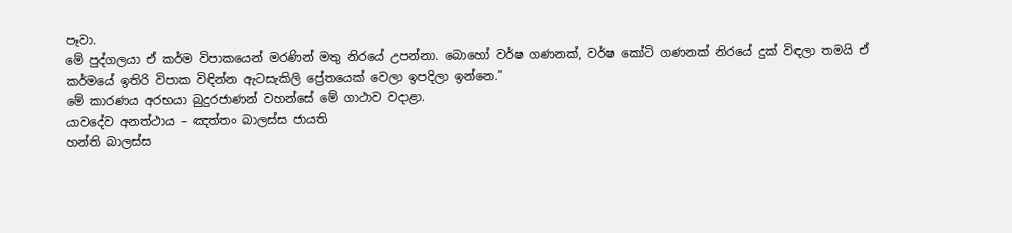පෑවා.
මේ පුද්ගලයා ඒ කර්ම විපාකයෙන් මරණින් මතු නිරයේ උපන්නා. බොහෝ වර්ෂ ගණනක්, වර්ෂ කෝටි ගණනක් නිරයේ දුක් විඳලා තමයි ඒ කර්මයේ ඉතිරි විපාක විඳින්න ඇටසැකිලි ප්‍රේතයෙක් වෙලා ඉපදිලා ඉන්නෙ.”
මේ කාරණය අරභයා බුදුරජාණන් වහන්සේ මේ ගාථාව වදාළා.
යාවදේව අනත්ථාය – ඤත්තං බාලස්ස ජායති
හන්ති බාලස්ස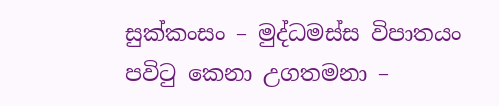සුක්කංසං – මුද්ධමස්ස විපාතයං
පවිටු කෙනා උගතමනා –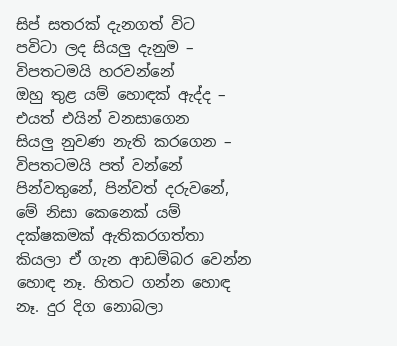සිප් සතරක් දැනගත් විට
පවිටා ලද සියලු දැනුම – විපතටමයි හරවන්නේ
ඔහු තුළ යම් හොඳක් ඇද්ද – එයත් එයින් වනසාගෙන
සියලු නුවණ නැති කරගෙන – විපතටමයි පත් වන්නේ
පින්වතුනේ, පින්වත් දරුවනේ, මේ නිසා කෙනෙක් යම් දක්ෂකමක් ඇතිකරගත්තා කියලා ඒ ගැන ආඩම්බර වෙන්න හොඳ නෑ. හිතට ගන්න හොඳ නෑ. දුර දිග නොබලා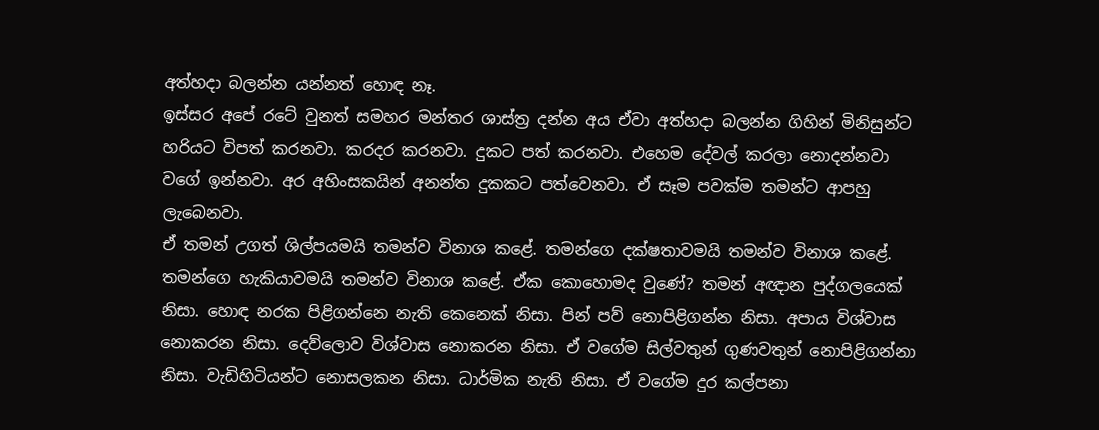අත්හදා බලන්න යන්නත් හොඳ නෑ.
ඉස්සර අපේ රටේ වුනත් සමහර මන්තර ශාස්ත්‍ර දන්න අය ඒවා අත්හදා බලන්න ගිහින් මිනිසුන්ට හරියට විපත් කරනවා. කරදර කරනවා. දුකට පත් කරනවා. එහෙම දේවල් කරලා නොදන්නවා වගේ ඉන්නවා. අර අහිංසකයින් අනන්ත දුකකට පත්වෙනවා. ඒ සෑම පවක්ම තමන්ට ආපහු ලැබෙනවා.
ඒ තමන් උගත් ශිල්පයමයි තමන්ව විනාශ කළේ. තමන්ගෙ දක්ෂතාවමයි තමන්ව විනාශ කළේ. තමන්ගෙ හැකියාවමයි තමන්ව විනාශ කළේ. ඒක කොහොමද වුණේ? තමන් අඥාන පුද්ගලයෙක් නිසා. හොඳ නරක පිළිගන්නෙ නැති කෙනෙක් නිසා. පින් පව් නොපිළිගන්න නිසා. අපාය විශ්වාස නොකරන නිසා. දෙව්ලොව විශ්වාස නොකරන නිසා. ඒ වගේම සිල්වතුන් ගුණවතුන් නොපිළිගන්නා නිසා. වැඩිහිටියන්ට නොසලකන නිසා. ධාර්මික නැති නිසා. ඒ වගේම දුර කල්පනා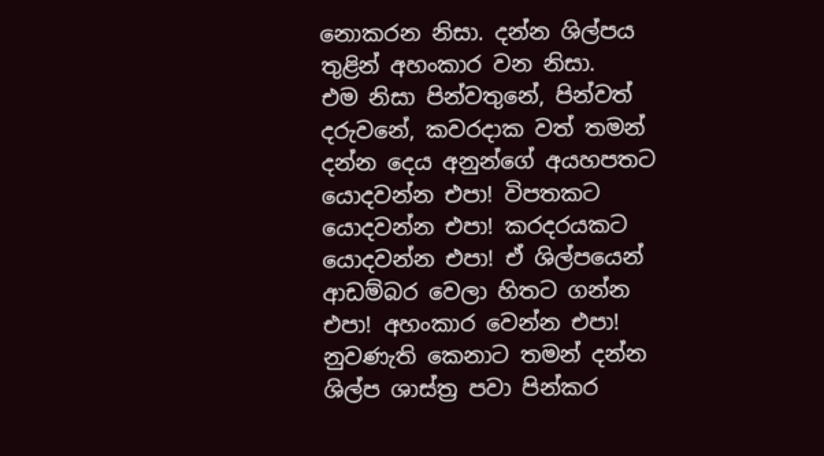නොකරන නිසා. දන්න ශිල්පය තුළින් අහංකාර වන නිසා.
එම නිසා පින්වතුනේ, පින්වත් දරුවනේ, කවරදාක වත් තමන් දන්න දෙය අනුන්ගේ අයහපතට යොදවන්න එපා! විපතකට යොදවන්න එපා! කරදරයකට යොදවන්න එපා! ඒ ශිල්පයෙන් ආඩම්බර වෙලා හිතට ගන්න එපා! අහංකාර වෙන්න එපා! නුවණැති කෙනාට තමන් දන්න ශිල්ප ශාස්ත්‍ර පවා පින්කර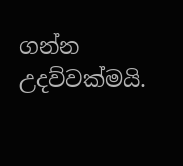ගන්න උදව්වක්මයි.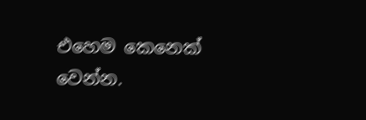එහෙම කෙනෙක් වෙන්න.